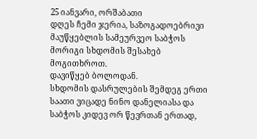25 იანვარი, ორშაბათი
დღეს ჩემი ჯერია, საზოგადოებრივი მაუწყებლის სამეურვეო საბჭოს მორიგი სხდომის შესახებ მოგითხროთ.
დავიწყებ ბოლოდან.
სხდომის დასრულების შემდეგ ერთი საათი ვიცადე ნინო დანელიასა და საბჭოს კიდევ ორ წევრთან ერთად,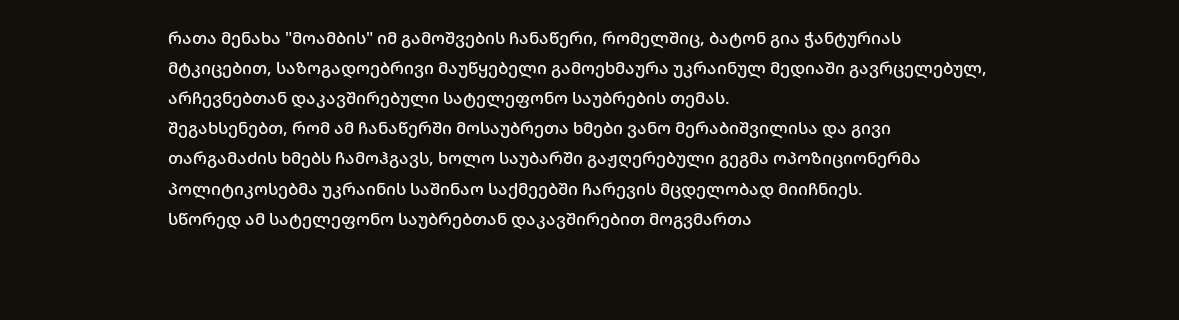რათა მენახა "მოამბის" იმ გამოშვების ჩანაწერი, რომელშიც, ბატონ გია ჭანტურიას მტკიცებით, საზოგადოებრივი მაუწყებელი გამოეხმაურა უკრაინულ მედიაში გავრცელებულ, არჩევნებთან დაკავშირებული სატელეფონო საუბრების თემას.
შეგახსენებთ, რომ ამ ჩანაწერში მოსაუბრეთა ხმები ვანო მერაბიშვილისა და გივი თარგამაძის ხმებს ჩამოჰგავს, ხოლო საუბარში გაჟღერებული გეგმა ოპოზიციონერმა პოლიტიკოსებმა უკრაინის საშინაო საქმეებში ჩარევის მცდელობად მიიჩნიეს.
სწორედ ამ სატელეფონო საუბრებთან დაკავშირებით მოგვმართა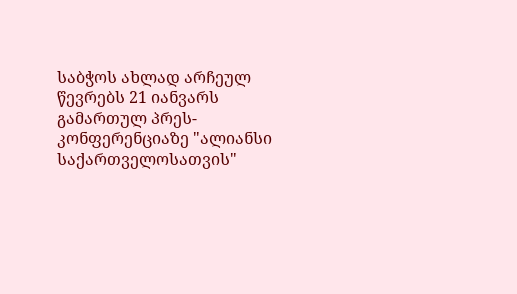საბჭოს ახლად არჩეულ წევრებს 21 იანვარს გამართულ პრეს-კონფერენციაზე "ალიანსი საქართველოსათვის"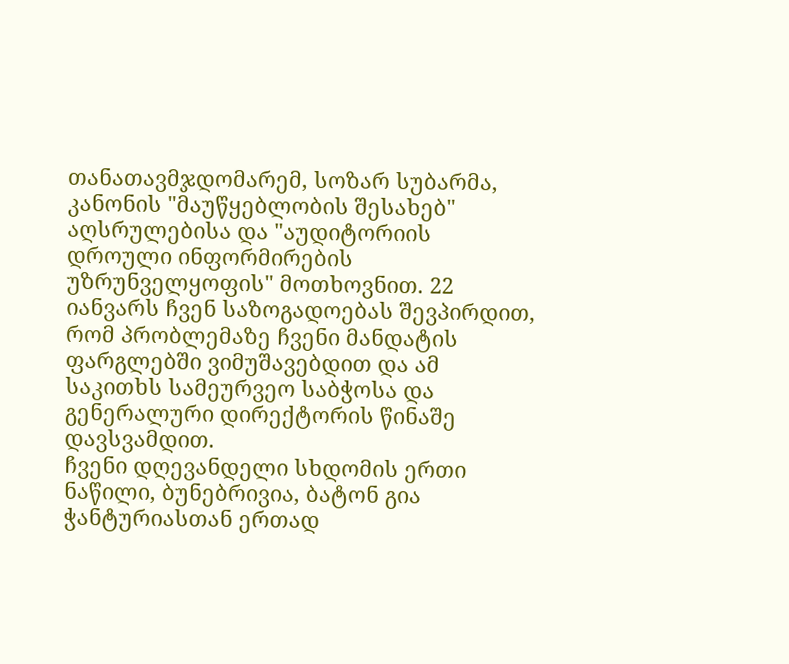თანათავმჯდომარემ, სოზარ სუბარმა, კანონის "მაუწყებლობის შესახებ" აღსრულებისა და "აუდიტორიის დროული ინფორმირების უზრუნველყოფის" მოთხოვნით. 22 იანვარს ჩვენ საზოგადოებას შევპირდით, რომ პრობლემაზე ჩვენი მანდატის ფარგლებში ვიმუშავებდით და ამ საკითხს სამეურვეო საბჭოსა და გენერალური დირექტორის წინაშე დავსვამდით.
ჩვენი დღევანდელი სხდომის ერთი ნაწილი, ბუნებრივია, ბატონ გია ჭანტურიასთან ერთად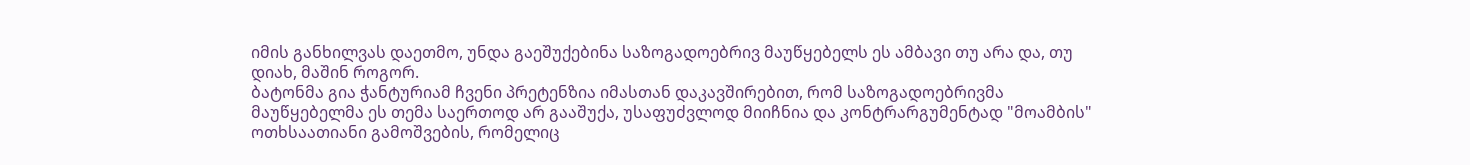იმის განხილვას დაეთმო, უნდა გაეშუქებინა საზოგადოებრივ მაუწყებელს ეს ამბავი თუ არა და, თუ დიახ, მაშინ როგორ.
ბატონმა გია ჭანტურიამ ჩვენი პრეტენზია იმასთან დაკავშირებით, რომ საზოგადოებრივმა მაუწყებელმა ეს თემა საერთოდ არ გააშუქა, უსაფუძვლოდ მიიჩნია და კონტრარგუმენტად "მოამბის" ოთხსაათიანი გამოშვების, რომელიც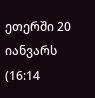ეთერში 20 იანვარს (16:14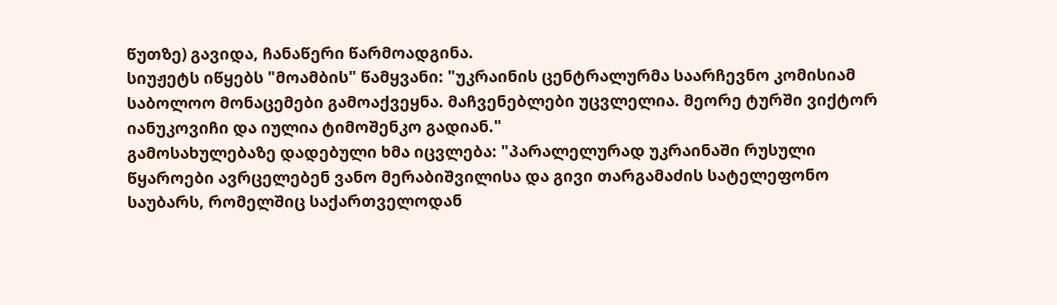წუთზე) გავიდა, ჩანაწერი წარმოადგინა.
სიუჟეტს იწყებს "მოამბის" წამყვანი: "უკრაინის ცენტრალურმა საარჩევნო კომისიამ საბოლოო მონაცემები გამოაქვეყნა. მაჩვენებლები უცვლელია. მეორე ტურში ვიქტორ იანუკოვიჩი და იულია ტიმოშენკო გადიან."
გამოსახულებაზე დადებული ხმა იცვლება: "პარალელურად უკრაინაში რუსული წყაროები ავრცელებენ ვანო მერაბიშვილისა და გივი თარგამაძის სატელეფონო საუბარს, რომელშიც საქართველოდან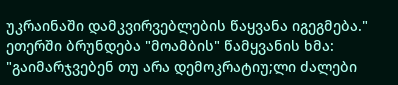უკრაინაში დამკვირვებლების წაყვანა იგეგმება."
ეთერში ბრუნდება "მოამბის" წამყვანის ხმა: "გაიმარჯვებენ თუ არა დემოკრატიუ;ლი ძალები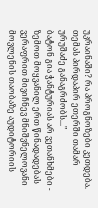უკრაინაში? რა პროგნოზები კეთდება. თემას პირდაპირ ეთერში თამარ ურუშაძე განაგრძობს..."
ბატონ გია ჭანტურიას არ ვეთანხმები - ზემოთ მოყვანილ ერთ წინადადებას ვერაფრით მივიჩნევ მნიშვნელოვანი მოვლენის თაობაზე აუდიტორიის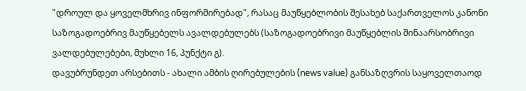"დროულ და ყოველმხრივ ინფორმირებად", რასაც მაუწყებლობის შესახებ საქართველოს კანონი საზოგადოებრივ მაუწყებელს ავალდებულებს (საზოგადოებრივი მაუწყებლის შინაარსობრივი ვალდებულებები, მუხლი 16, პუნქტი გ).
დავუბრუნდეთ არსებითს - ახალი ამბის ღირებულების (news value) განსაზღვრის საყოველთაოდ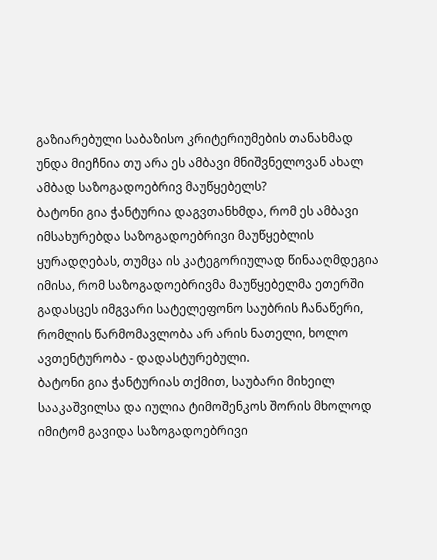გაზიარებული საბაზისო კრიტერიუმების თანახმად უნდა მიეჩნია თუ არა ეს ამბავი მნიშვნელოვან ახალ ამბად საზოგადოებრივ მაუწყებელს?
ბატონი გია ჭანტურია დაგვთანხმდა, რომ ეს ამბავი იმსახურებდა საზოგადოებრივი მაუწყებლის ყურადღებას, თუმცა ის კატეგორიულად წინააღმდეგია იმისა, რომ საზოგადოებრივმა მაუწყებელმა ეთერში გადასცეს იმგვარი სატელეფონო საუბრის ჩანაწერი, რომლის წარმომავლობა არ არის ნათელი, ხოლო ავთენტურობა - დადასტურებული.
ბატონი გია ჭანტურიას თქმით, საუბარი მიხეილ სააკაშვილსა და იულია ტიმოშენკოს შორის მხოლოდ იმიტომ გავიდა საზოგადოებრივი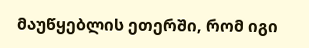მაუწყებლის ეთერში, რომ იგი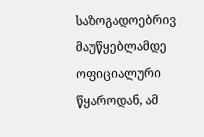საზოგადოებრივ მაუწყებლამდე ოფიციალური წყაროდან, ამ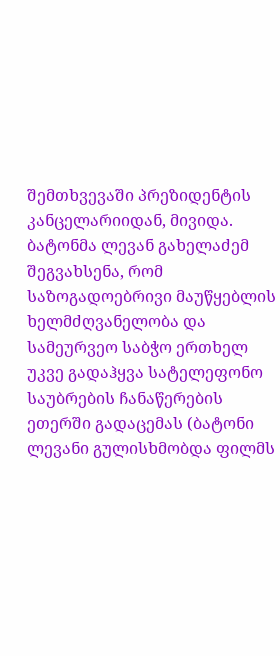შემთხვევაში პრეზიდენტის კანცელარიიდან, მივიდა.
ბატონმა ლევან გახელაძემ შეგვახსენა, რომ საზოგადოებრივი მაუწყებლის ხელმძღვანელობა და სამეურვეო საბჭო ერთხელ უკვე გადაჰყვა სატელეფონო საუბრების ჩანაწერების ეთერში გადაცემას (ბატონი ლევანი გულისხმობდა ფილმს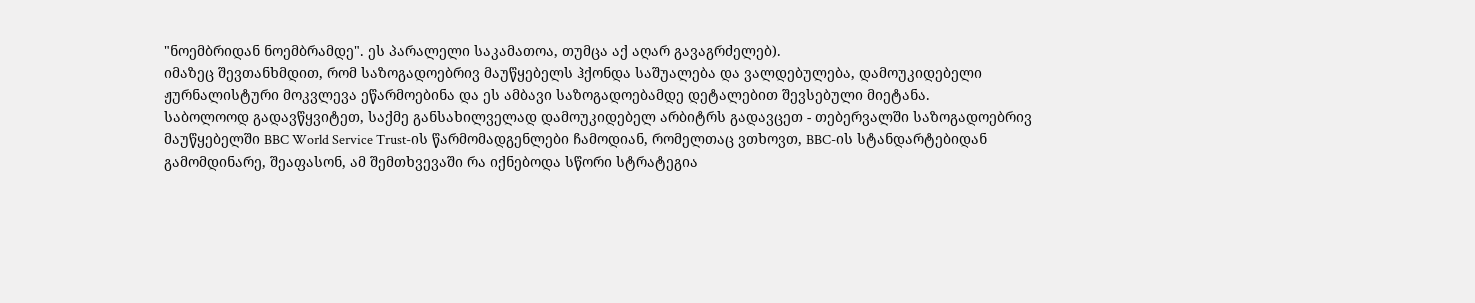"ნოემბრიდან ნოემბრამდე". ეს პარალელი საკამათოა, თუმცა აქ აღარ გავაგრძელებ).
იმაზეც შევთანხმდით, რომ საზოგადოებრივ მაუწყებელს ჰქონდა საშუალება და ვალდებულება, დამოუკიდებელი ჟურნალისტური მოკვლევა ეწარმოებინა და ეს ამბავი საზოგადოებამდე დეტალებით შევსებული მიეტანა.
საბოლოოდ გადავწყვიტეთ, საქმე განსახილველად დამოუკიდებელ არბიტრს გადავცეთ - თებერვალში საზოგადოებრივ მაუწყებელში BBC World Service Trust-ის წარმომადგენლები ჩამოდიან, რომელთაც ვთხოვთ, BBC-ის სტანდარტებიდან გამომდინარე, შეაფასონ, ამ შემთხვევაში რა იქნებოდა სწორი სტრატეგია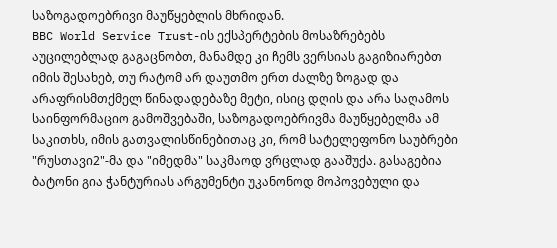საზოგადოებრივი მაუწყებლის მხრიდან.
BBC World Service Trust-ის ექსპერტების მოსაზრებებს აუცილებლად გაგაცნობთ, მანამდე კი ჩემს ვერსიას გაგიზიარებთ იმის შესახებ, თუ რატომ არ დაუთმო ერთ ძალზე ზოგად და არაფრისმთქმელ წინადადებაზე მეტი, ისიც დღის და არა საღამოს საინფორმაციო გამოშვებაში, საზოგადოებრივმა მაუწყებელმა ამ საკითხს, იმის გათვალისწინებითაც კი, რომ სატელეფონო საუბრები "რუსთავი2"-მა და "იმედმა" საკმაოდ ვრცლად გააშუქა. გასაგებია ბატონი გია ჭანტურიას არგუმენტი უკანონოდ მოპოვებული და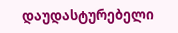დაუდასტურებელი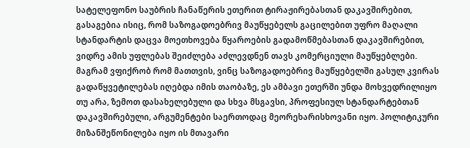სატელეფონო საუბრის ჩანაწერის ეთერით ტირაჟირებასთან დაკავშირებით, გასაგებია ისიც, რომ საზოგადოებრივ მაუწყებელს გაცილებით უფრო მაღალი სტანდარტის დაცვა მოეთხოვება წყაროების გადამოწმებასთან დაკავშირებით, ვიდრე ამის უფლებას შეიძლება აძლევდნენ თავს კომერციული მაუწყებლები. მაგრამ ვფიქრობ რომ მათთვის, ვინც საზოგადოებრივ მაუწყებელში გასულ კვირას გადაწყვეტილებას იღებდა იმის თაობაზე, ეს ამბავი ეთერში უნდა მოხვედრილიყო თუ არა, ზემოთ დასახელებული და სხვა მსგავსი, პროფესიულ სტანდარტებთან დაკავშირებული, არგუმენტები საერთოდაც მეორეხარისხოვანი იყო. პოლიტიკური მიზანშეწონილება იყო ის მთავარი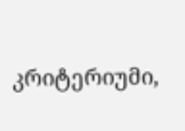კრიტერიუმი,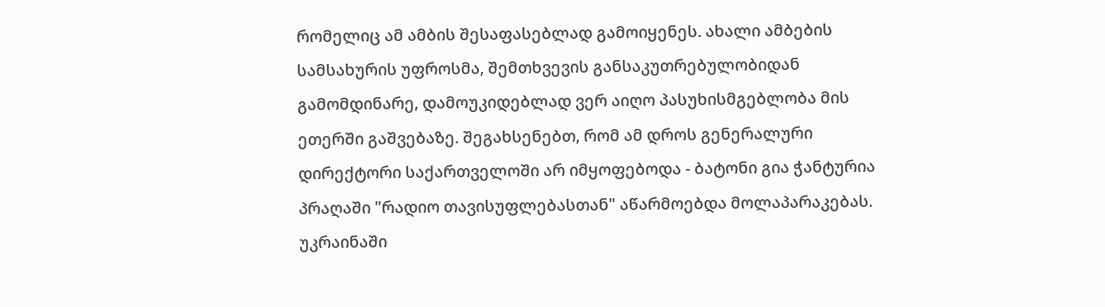რომელიც ამ ამბის შესაფასებლად გამოიყენეს. ახალი ამბების სამსახურის უფროსმა, შემთხვევის განსაკუთრებულობიდან გამომდინარე, დამოუკიდებლად ვერ აიღო პასუხისმგებლობა მის ეთერში გაშვებაზე. შეგახსენებთ, რომ ამ დროს გენერალური დირექტორი საქართველოში არ იმყოფებოდა - ბატონი გია ჭანტურია პრაღაში "რადიო თავისუფლებასთან" აწარმოებდა მოლაპარაკებას. უკრაინაში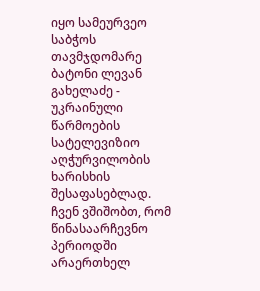იყო სამეურვეო საბჭოს თავმჯდომარე ბატონი ლევან გახელაძე - უკრაინული წარმოების სატელევიზიო აღჭურვილობის ხარისხის შესაფასებლად.
ჩვენ ვშიშობთ, რომ წინასაარჩევნო პერიოდში არაერთხელ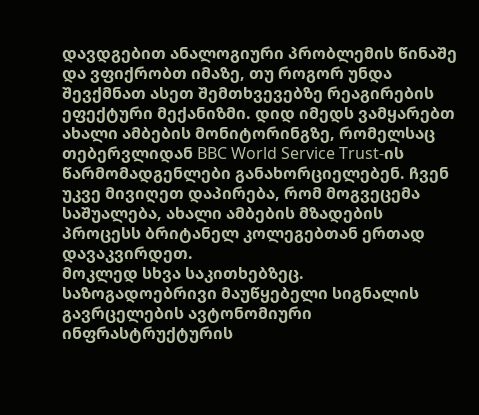დავდგებით ანალოგიური პრობლემის წინაშე და ვფიქრობთ იმაზე, თუ როგორ უნდა შევქმნათ ასეთ შემთხვევებზე რეაგირების ეფექტური მექანიზმი. დიდ იმედს ვამყარებთ ახალი ამბების მონიტორინგზე, რომელსაც თებერვლიდან BBC World Service Trust-ის წარმომადგენლები განახორციელებენ. ჩვენ უკვე მივიღეთ დაპირება, რომ მოგვეცემა საშუალება, ახალი ამბების მზადების პროცესს ბრიტანელ კოლეგებთან ერთად დავაკვირდეთ.
მოკლედ სხვა საკითხებზეც.
საზოგადოებრივი მაუწყებელი სიგნალის გავრცელების ავტონომიური ინფრასტრუქტურის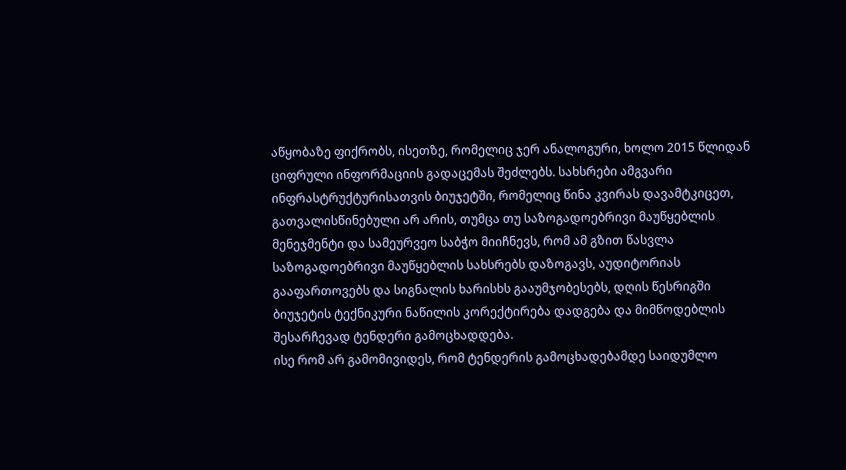აწყობაზე ფიქრობს, ისეთზე, რომელიც ჯერ ანალოგური, ხოლო 2015 წლიდან ციფრული ინფორმაციის გადაცემას შეძლებს. სახსრები ამგვარი ინფრასტრუქტურისათვის ბიუჯეტში, რომელიც წინა კვირას დავამტკიცეთ, გათვალისწინებული არ არის, თუმცა თუ საზოგადოებრივი მაუწყებლის მენეჯმენტი და სამეურვეო საბჭო მიიჩნევს, რომ ამ გზით წასვლა საზოგადოებრივი მაუწყებლის სახსრებს დაზოგავს, აუდიტორიას გააფართოვებს და სიგნალის ხარისხს გააუმჯობესებს, დღის წესრიგში ბიუჯეტის ტექნიკური ნაწილის კორექტირება დადგება და მიმწოდებლის შესარჩევად ტენდერი გამოცხადდება.
ისე რომ არ გამომივიდეს, რომ ტენდერის გამოცხადებამდე საიდუმლო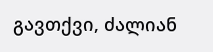გავთქვი, ძალიან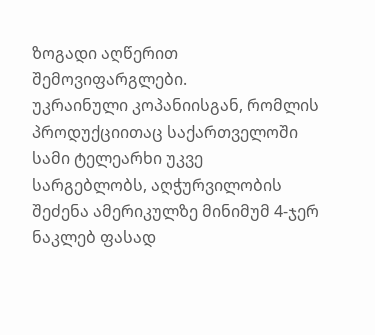ზოგადი აღწერით შემოვიფარგლები.
უკრაინული კოპანიისგან, რომლის პროდუქციითაც საქართველოში სამი ტელეარხი უკვე სარგებლობს, აღჭურვილობის შეძენა ამერიკულზე მინიმუმ 4-ჯერ ნაკლებ ფასად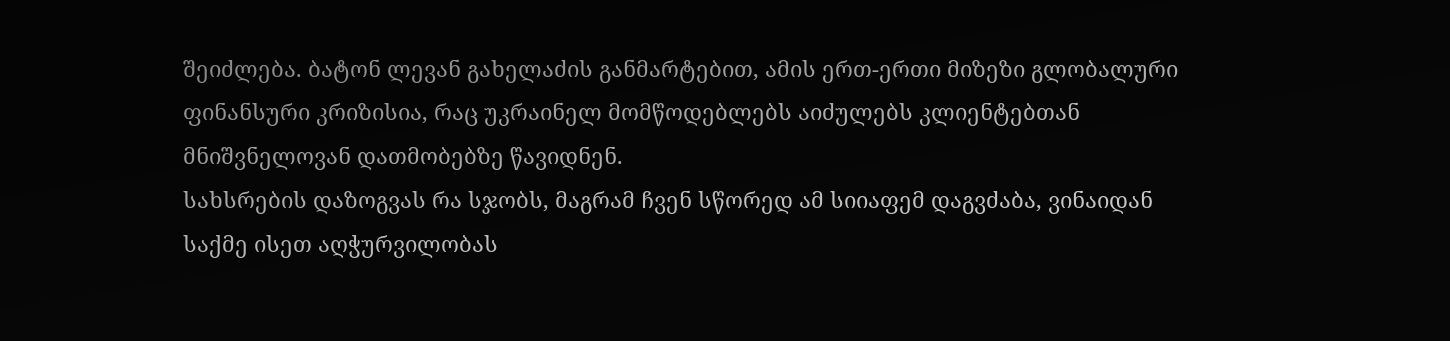შეიძლება. ბატონ ლევან გახელაძის განმარტებით, ამის ერთ-ერთი მიზეზი გლობალური ფინანსური კრიზისია, რაც უკრაინელ მომწოდებლებს აიძულებს კლიენტებთან მნიშვნელოვან დათმობებზე წავიდნენ.
სახსრების დაზოგვას რა სჯობს, მაგრამ ჩვენ სწორედ ამ სიიაფემ დაგვძაბა, ვინაიდან საქმე ისეთ აღჭურვილობას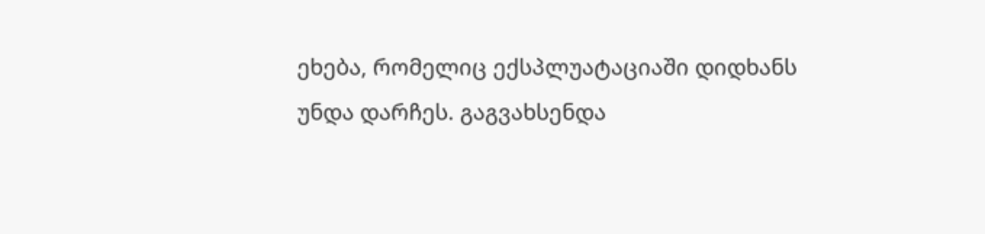ეხება, რომელიც ექსპლუატაციაში დიდხანს უნდა დარჩეს. გაგვახსენდა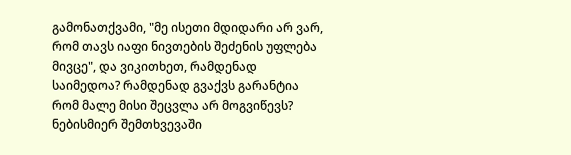გამონათქვამი, "მე ისეთი მდიდარი არ ვარ, რომ თავს იაფი ნივთების შეძენის უფლება მივცე", და ვიკითხეთ, რამდენად საიმედოა? რამდენად გვაქვს გარანტია რომ მალე მისი შეცვლა არ მოგვიწევს?
ნებისმიერ შემთხვევაში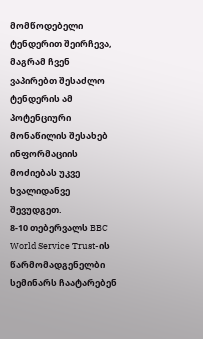მომწოდებელი ტენდერით შეირჩევა, მაგრამ ჩვენ ვაპირებთ შესაძლო ტენდერის ამ პოტენციური მონაწილის შესახებ ინფორმაციის მოძიებას უკვე ხვალიდანვე შევუდგეთ.
8-10 თებერვალს BBC World Service Trust-ის წარმომადგენელბი სემინარს ჩაატარებენ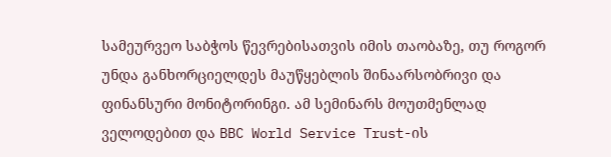სამეურვეო საბჭოს წევრებისათვის იმის თაობაზე, თუ როგორ უნდა განხორციელდეს მაუწყებლის შინაარსობრივი და ფინანსური მონიტორინგი. ამ სემინარს მოუთმენლად ველოდებით და BBC World Service Trust-ის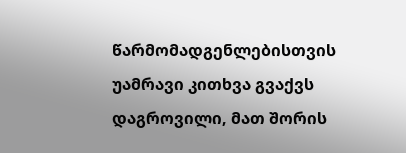წარმომადგენლებისთვის უამრავი კითხვა გვაქვს დაგროვილი, მათ შორის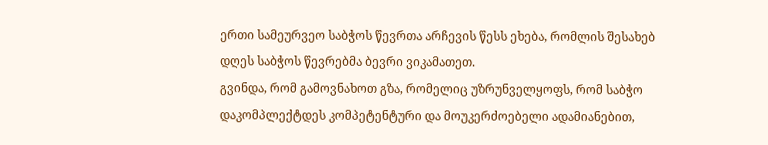ერთი სამეურვეო საბჭოს წევრთა არჩევის წესს ეხება, რომლის შესახებ დღეს საბჭოს წევრებმა ბევრი ვიკამათეთ.
გვინდა, რომ გამოვნახოთ გზა, რომელიც უზრუნველყოფს, რომ საბჭო დაკომპლექტდეს კომპეტენტური და მოუკერძოებელი ადამიანებით,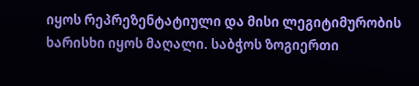იყოს რეპრეზენტატიული და მისი ლეგიტიმურობის ხარისხი იყოს მაღალი. საბჭოს ზოგიერთი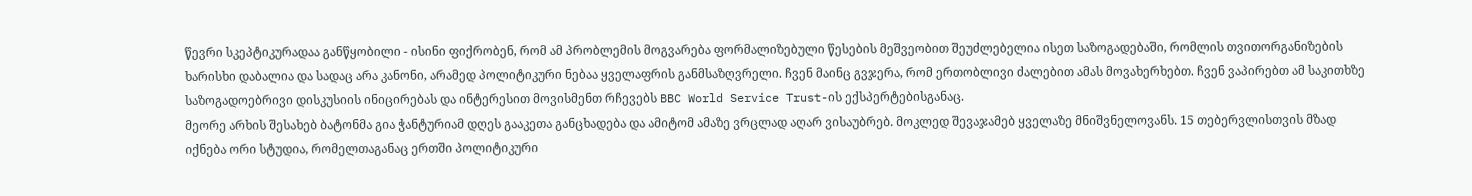წევრი სკეპტიკურადაა განწყობილი - ისინი ფიქრობენ, რომ ამ პრობლემის მოგვარება ფორმალიზებული წესების მეშვეობით შეუძლებელია ისეთ საზოგადებაში, რომლის თვითორგანიზების ხარისხი დაბალია და სადაც არა კანონი, არამედ პოლიტიკური ნებაა ყველაფრის განმსაზღვრელი. ჩვენ მაინც გვჯერა, რომ ერთობლივი ძალებით ამას მოვახერხებთ. ჩვენ ვაპირებთ ამ საკითხზე საზოგადოებრივი დისკუსიის ინიცირებას და ინტერესით მოვისმენთ რჩევებს BBC World Service Trust-ის ექსპერტებისგანაც.
მეორე არხის შესახებ ბატონმა გია ჭანტურიამ დღეს გააკეთა განცხადება და ამიტომ ამაზე ვრცლად აღარ ვისაუბრებ. მოკლედ შევაჯამებ ყველაზე მნიშვნელოვანს. 15 თებერვლისთვის მზად იქნება ორი სტუდია, რომელთაგანაც ერთში პოლიტიკური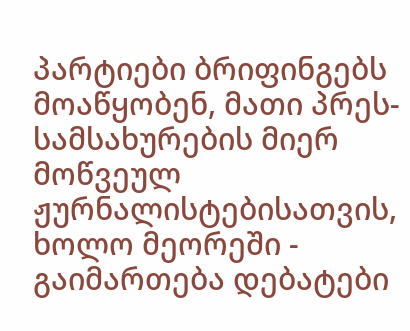პარტიები ბრიფინგებს მოაწყობენ, მათი პრეს-სამსახურების მიერ მოწვეულ ჟურნალისტებისათვის, ხოლო მეორეში - გაიმართება დებატები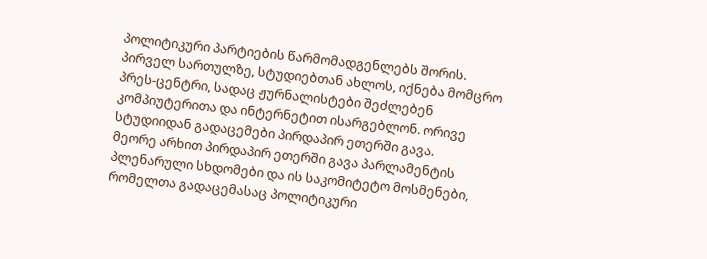პოლიტიკური პარტიების წარმომადგენლებს შორის. პირველ სართულზე, სტუდიებთან ახლოს, იქნება მომცრო პრეს-ცენტრი, სადაც ჟურნალისტები შეძლებენ კომპიუტერითა და ინტერნეტით ისარგებლონ. ორივე სტუდიიდან გადაცემები პირდაპირ ეთერში გავა.
მეორე არხით პირდაპირ ეთერში გავა პარლამენტის პლენარული სხდომები და ის საკომიტეტო მოსმენები, რომელთა გადაცემასაც პოლიტიკური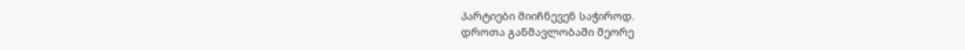პარტიები მიიჩნევენ საჭიროდ.
დროთა განმავლობაში მეორე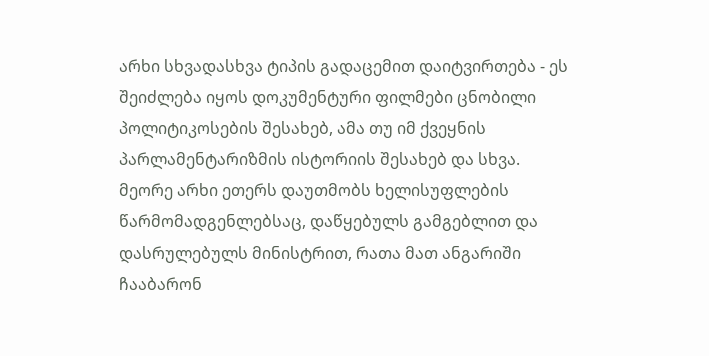არხი სხვადასხვა ტიპის გადაცემით დაიტვირთება - ეს შეიძლება იყოს დოკუმენტური ფილმები ცნობილი პოლიტიკოსების შესახებ, ამა თუ იმ ქვეყნის პარლამენტარიზმის ისტორიის შესახებ და სხვა.
მეორე არხი ეთერს დაუთმობს ხელისუფლების წარმომადგენლებსაც, დაწყებულს გამგებლით და დასრულებულს მინისტრით, რათა მათ ანგარიში ჩააბარონ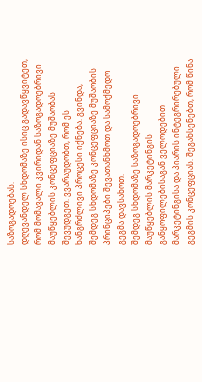საზოგადოებას.
დღევანდელ სხდომაზე ისიც გადავწყვიტეთ, რომ მომავალი კვირიდან საზოგადოებრივი მაუწყებლის კონცეფციაზე მუშაობას შევუდგეთ. ვვარაუდობთ, რომ ეს ხანგრძლივი პროცესი იქნება. გვინდა, შემდეგ სხდომაზე კონცეფციაზე მუშაობის პრინციპები შევათანხმოთ და სამოქმედო გეგმა დავსახოთ.
შემდეგ სხდომაზე საზოგადოებრივი მაუწყებლის მარკეტინგის განყოფილებისაგან ველოდებით მარკეტინგისა და პიარის ინტეგრირებული გეგმის კონცეფციას. შეგახსენებთ, რომ წინა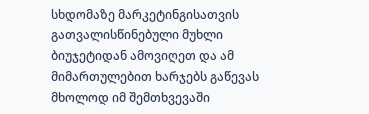სხდომაზე მარკეტინგისათვის გათვალისწინებული მუხლი ბიუჯეტიდან ამოვიღეთ და ამ მიმართულებით ხარჯებს გაწევას მხოლოდ იმ შემთხვევაში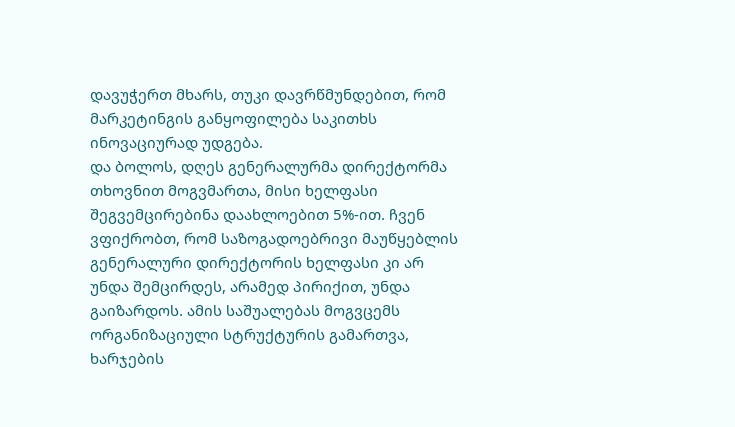დავუჭერთ მხარს, თუკი დავრწმუნდებით, რომ მარკეტინგის განყოფილება საკითხს ინოვაციურად უდგება.
და ბოლოს, დღეს გენერალურმა დირექტორმა თხოვნით მოგვმართა, მისი ხელფასი შეგვემცირებინა დაახლოებით 5%-ით. ჩვენ ვფიქრობთ, რომ საზოგადოებრივი მაუწყებლის გენერალური დირექტორის ხელფასი კი არ უნდა შემცირდეს, არამედ პირიქით, უნდა გაიზარდოს. ამის საშუალებას მოგვცემს ორგანიზაციული სტრუქტურის გამართვა, ხარჯების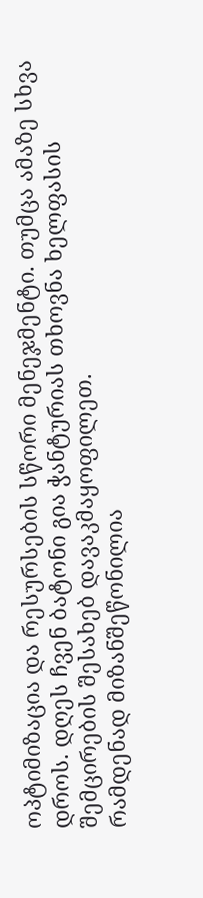ოპტიმიზაცია და რესურსების სწორი მენეჯმენტი. თუმცა ამაზე სხვა დროს. დღეს ჩვენ ბატონი გია ჭანტურიას თხოვნა ხელფასის შემცირების შესახებ დავაკმაყოფილეთ.
რამდენად მიზანშეწონილია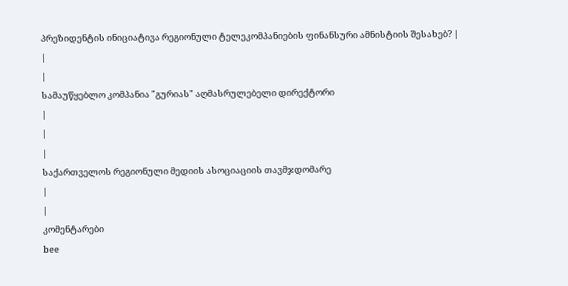პრეზიდენტის ინიციატივა რეგიონული ტელეკომპანიების ფინანსური ამნისტიის შესახებ? |
|
|
სამაუწყებლო კომპანია "გურიას" აღმასრულებელი დირექტორი
|
|
|
საქართველოს რეგიონული მედიის ასოციაციის თავმჯდომარე
|
|
კომენტარები
bee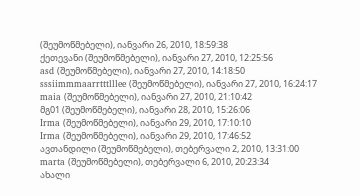(შეუმოწმებელი), იანვარი 26, 2010, 18:59:38
ქეთევანი (შეუმოწმებელი), იანვარი 27, 2010, 12:25:56
asd (შეუმოწმებელი), იანვარი 27, 2010, 14:18:50
sssiimmmaarrtttlllee (შეუმოწმებელი), იანვარი 27, 2010, 16:24:17
maia (შეუმოწმებელი), იანვარი 27, 2010, 21:10:42
მგ01 (შეუმოწმებელი), იანვარი 28, 2010, 15:26:06
Irma (შეუმოწმებელი), იანვარი 29, 2010, 17:10:10
Irma (შეუმოწმებელი), იანვარი 29, 2010, 17:46:52
ავთანდილი (შეუმოწმებელი), თებერვალი 2, 2010, 13:31:00
marta (შეუმოწმებელი), თებერვალი 6, 2010, 20:23:34
ახალი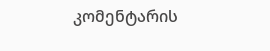კომენტარის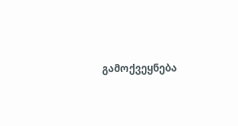გამოქვეყნება